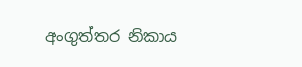අංගුත්තර නිකාය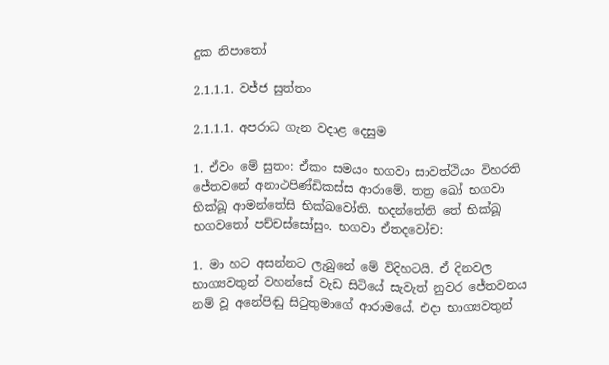දුක නිපාතෝ

2.1.1.1. වජ්ජ සුත්තං

2.1.1.1. අපරාධ ගැන වදාළ දෙසුම

1. ඒවං මේ සුතං: ඒකං සමයං භගවා සාවත්ථියං විහරති ජේතවනේ අනාථපිණ්ඩිකස්ස ආරාමේ. තත්‍ර ඛෝ භගවා භික්ඛූ ආමන්තේසි භික්ඛවෝති. භදන්තේති තේ භික්ඛූ භගවතෝ පච්චස්සෝසුං. භගවා ඒතදවෝච:

1. මා හට අසන්නට ලැබුනේ මේ විදිහටයි. ඒ දිනවල භාග්‍යවතුන් වහන්සේ වැඩ සිටියේ සැවැත් නුවර ජේතවනය නම් වූ අනේපිඬු සිටුතුමාගේ ආරාමයේ. එදා භාග්‍යවතුන්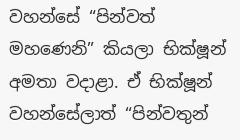වහන්සේ “පින්වත් මහණෙනි” කියලා භික්ෂූන් අමතා වදාළා. ඒ භික්ෂූන් වහන්සේලාත් “පින්වතුන්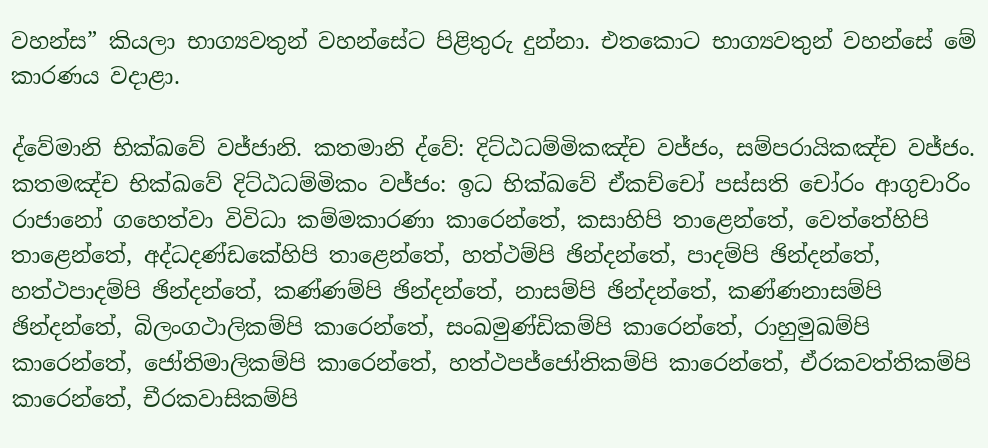වහන්ස” කියලා භාග්‍යවතුන් වහන්සේට පිළිතුරු දුන්නා. එතකොට භාග්‍යවතුන් වහන්සේ මේ කාරණය වදාළා.

ද්වේමානි භික්ඛවේ වජ්ජානි. කතමානි ද්වේ: දිට්ඨධම්මිකඤ්ච වජ්ජං, සම්පරායිකඤ්ච වජ්ජං. කතමඤ්ච භික්ඛවේ දිට්ඨධම්මිකං වජ්ජං: ඉධ භික්ඛවේ ඒකච්චෝ පස්සති චෝරං ආගුචාරිං රාජානෝ ගහෙත්වා විවිධා කම්මකාරණා කාරෙන්තේ, කසාහිපි තාළෙන්තේ, වෙත්තේහිපි තාළෙන්තේ, අද්ධදණ්ඩකේහිපි තාළෙන්තේ, හත්ථම්පි ඡින්දන්තේ, පාදම්පි ඡින්දන්තේ, හත්ථපාදම්පි ඡින්දන්තේ, කණ්ණම්පි ඡින්දන්තේ, නාසම්පි ඡින්දන්තේ, කණ්ණනාසම්පි ඡින්දන්තේ, බිලංගථාලිකම්පි කාරෙන්තේ, සංඛමුණ්ඩිකම්පි කාරෙන්තේ, රාහුමුඛම්පි කාරෙන්තේ, ජෝතිමාලිකම්පි කාරෙන්තේ, හත්ථපජ්ජෝතිකම්පි කාරෙන්තේ, ඒරකවත්තිකම්පි කාරෙන්තේ, චීරකවාසිකම්පි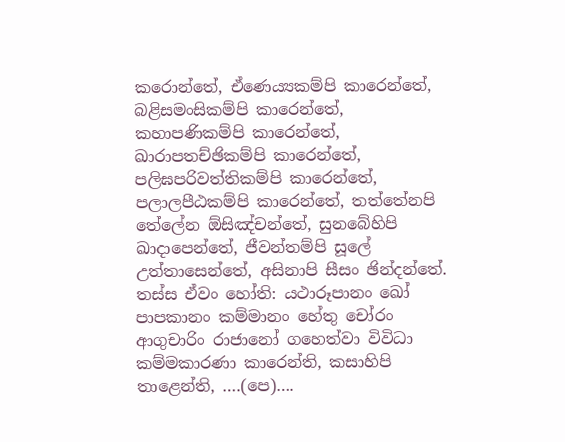කරොන්තේ, ඒණෙය්‍යකම්පි කාරෙන්තේ, බළිසමංසිකම්පි කාරෙන්තේ, කහාපණිකම්පි කාරෙන්තේ, ඛාරාපතච්ඡිකම්පි කාරෙන්තේ, පලිඝපරිවත්තිකම්පි කාරෙන්තේ, පලාලපීඨකම්පි කාරෙන්තේ, තත්තේනපි තේලේන ඕසිඤ්චන්තේ, සුනබේහිපි ඛාදාපෙන්තේ, ජීවන්තම්පි සූලේ උත්තාසෙන්තේ, අසිනාපි සීසං ඡින්දන්තේ. තස්ස ඒවං හෝති: යථාරූපානං ඛෝ පාපකානං කම්මානං හේතු චෝරං ආගුචාරිං රාජානෝ ගහෙත්වා විවිධා කම්මකාරණා කාරෙන්ති, කසාහිපි තාළෙන්ති, ….(පෙ)….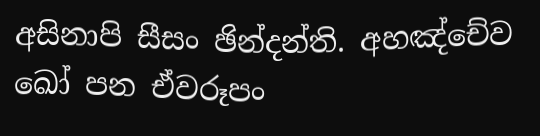අසිනාපි සීසං ඡින්දන්ති. අහඤ්චේව ඛෝ පන ඒවරූපං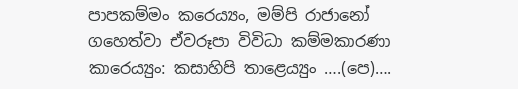පාපකම්මං කරෙය්‍යං, මම්පි රාජානෝ ගහෙත්වා ඒවරූපා විවිධා කම්මකාරණා කාරෙය්‍යුං: කසාහිපි තාළෙය්‍යුං ….(පෙ)….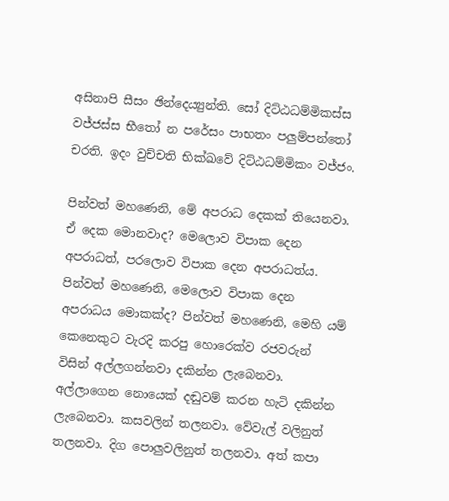අසිනාපි සීසං ඡින්දෙය්‍යුන්ති. සෝ දිට්ඨධම්මිකස්ස වජ්ජස්ස භීතෝ න පරේසං පාභතං පලුම්පන්තෝ චරති. ඉදං වුච්චති භික්ඛවේ දිට්ඨධම්මිකං වජ්ජං.

පින්වත් මහණෙනි, මේ අපරාධ දෙකක් තියෙනවා. ඒ දෙක මොනවාද? මෙලොව විපාක දෙන අපරාධත්, පරලොව විපාක දෙන අපරාධත්ය. පින්වත් මහණෙනි, මෙලොව විපාක දෙන අපරාධය මොකක්ද? පින්වත් මහණෙනි, මෙහි යම් කෙනෙකුට වැරදි කරපු හොරෙක්ව රජවරුන් විසින් අල්ලගන්නවා දකින්න ලැබෙනවා. අල්ලාගෙන නොයෙක් දඬුවම් කරන හැටි දකින්න ලැබෙනවා. කසවලින් තලනවා. වේවැල් වලිනුත් තලනවා. දිග පොලුවලිනුත් තලනවා. අත් කපා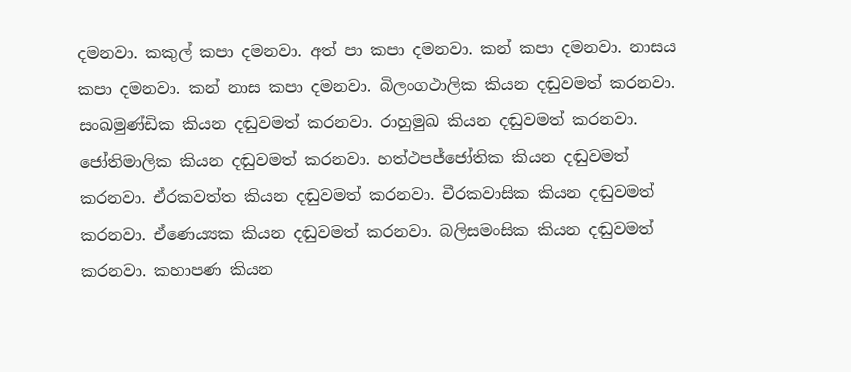දමනවා. කකුල් කපා දමනවා. අත් පා කපා දමනවා. කන් කපා දමනවා. නාසය කපා දමනවා. කන් නාස කපා දමනවා. බිලංගථාලික කියන දඬුවමත් කරනවා. සංඛමුණ්ඩික කියන දඬුවමත් කරනවා. රාහුමුඛ කියන දඬුවමත් කරනවා. ජෝතිමාලික කියන දඬුවමත් කරනවා. හත්ථපජ්ජෝතික කියන දඬුවමත් කරනවා. ඒරකවත්ත කියන දඬුවමත් කරනවා. චීරකවාසික කියන දඬුවමත් කරනවා. ඒණෙය්‍යක කියන දඬුවමත් කරනවා. බලිසමංසික කියන දඬුවමත් කරනවා. කහාපණ කියන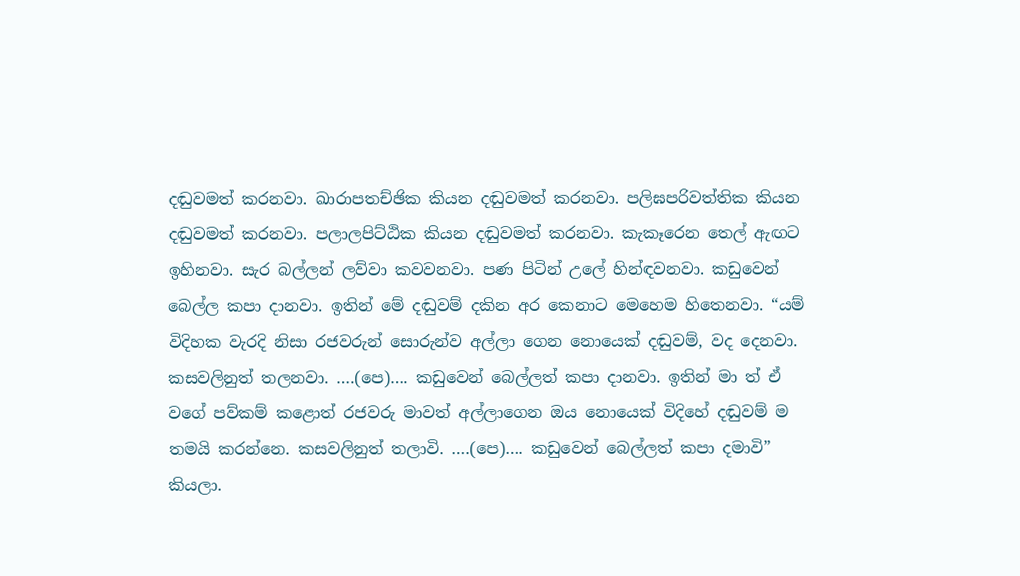දඬුවමත් කරනවා. ඛාරාපතච්ඡික කියන දඬුවමත් කරනවා. පලිඝපරිවත්තික කියන දඬුවමත් කරනවා. පලාලපිට්ඨික කියන දඬුවමත් කරනවා. කැකෑරෙන තෙල් ඇඟට ඉහිනවා. සැර බල්ලන් ලව්වා කවවනවා. පණ පිටින් උලේ හින්ඳවනවා. කඩුවෙන් බෙල්ල කපා දානවා. ඉතින් මේ දඬුවම් දකින අර කෙනාට මෙහෙම හිතෙනවා. “යම් විදිහක වැරදි නිසා රජවරුන් සොරුන්ව අල්ලා ගෙන නොයෙක් දඬුවම්, වද දෙනවා. කසවලිනුත් තලනවා. ….(පෙ)…. කඩුවෙන් බෙල්ලත් කපා දානවා. ඉතින් මා ත් ඒ වගේ පව්කම් කළොත් රජවරු මාවත් අල්ලාගෙන ඔය නොයෙක් විදිහේ දඬුවම් ම තමයි කරන්නෙ. කසවලිනුත් තලාවි. ….(පෙ)…. කඩුවෙන් බෙල්ලත් කපා දමාවි” කියලා.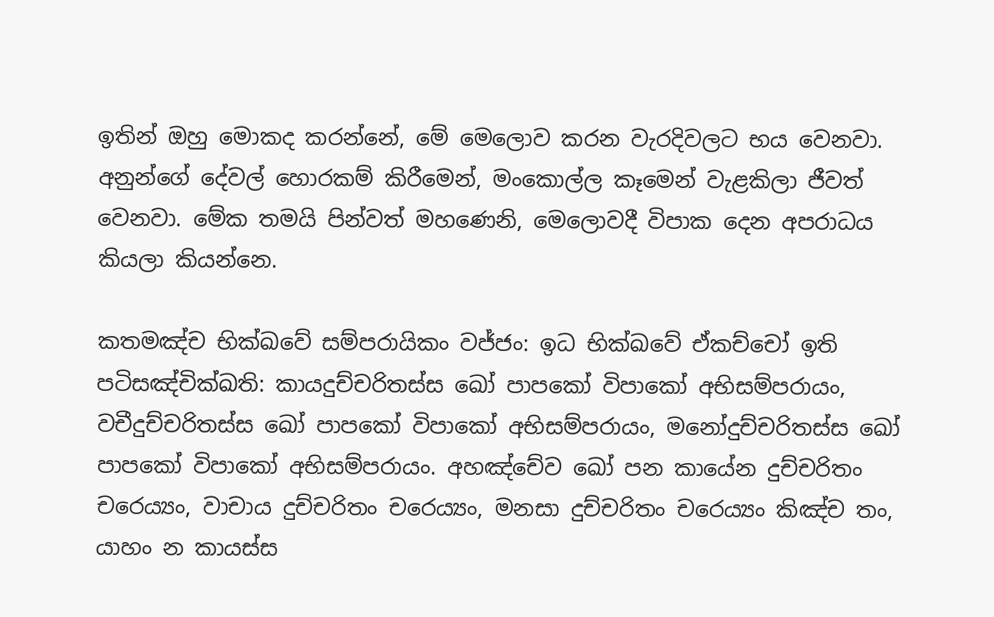ඉතින් ඔහු මොකද කරන්නේ, මේ මෙලොව කරන වැරදිවලට භය වෙනවා. අනුන්ගේ දේවල් හොරකම් කිරීමෙන්, මංකොල්ල කෑමෙන් වැළකිලා ජීවත් වෙනවා. මේක තමයි පින්වත් මහණෙනි, මෙලොවදී විපාක දෙන අපරාධය කියලා කියන්නෙ.

කතමඤ්ච භික්ඛවේ සම්පරායිකං වජ්ජං: ඉධ භික්ඛවේ ඒකච්චෝ ඉති පටිසඤ්චික්ඛති: කායදුච්චරිතස්ස ඛෝ පාපකෝ විපාකෝ අභිසම්පරායං, වචීදුච්චරිතස්ස ඛෝ පාපකෝ විපාකෝ අභිසම්පරායං, මනෝදුච්චරිතස්ස ඛෝ පාපකෝ විපාකෝ අභිසම්පරායං. අහඤ්චේව ඛෝ පන කායේන දුච්චරිතං චරෙය්‍යං, වාචාය දුච්චරිතං චරෙය්‍යං, මනසා දුච්චරිතං චරෙය්‍යං කිඤ්ච තං, යාහං න කායස්ස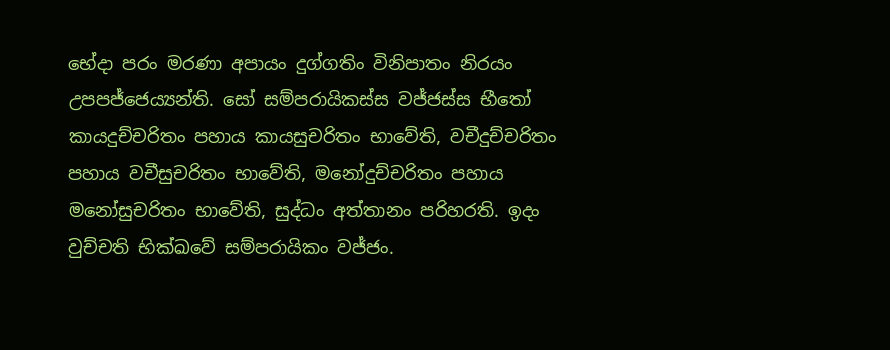භේදා පරං මරණා අපායං දුග්ගතිං විනිපාතං නිරයං උපපජ්ජෙය්‍යන්ති. සෝ සම්පරායිකස්ස වජ්ජස්ස භීතෝ කායදුච්චරිතං පහාය කායසුචරිතං භාවේති, වචීදුච්චරිතං පහාය වචීසුචරිතං භාවේති, මනෝදුච්චරිතං පහාය මනෝසුචරිතං භාවේති, සුද්ධං අත්තානං පරිහරති. ඉදං වුච්චති භික්ඛවේ සම්පරායිකං වජ්ජං.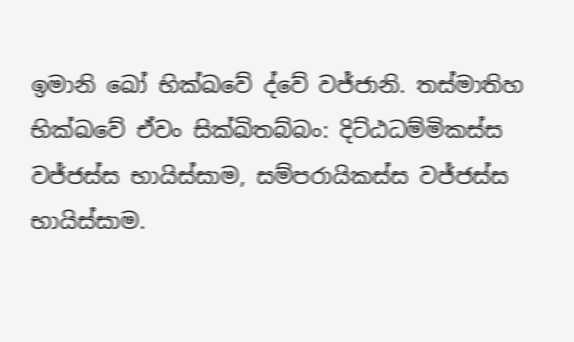ඉමානි ඛෝ භික්ඛවේ ද්වේ වජ්ජානි. තස්මාතිහ භික්ඛවේ ඒවං සික්ඛිතබ්බං: දිට්ඨධම්මිකස්ස වජ්ජස්ස භායිස්සාම, සම්පරායිකස්ස වජ්ජස්ස භායිස්සාම.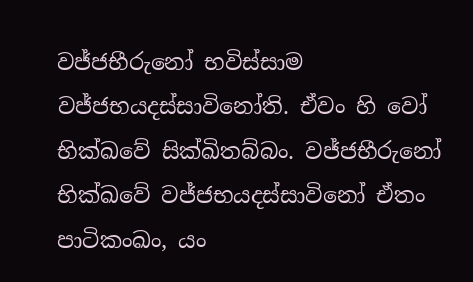වජ්ජභීරුනෝ භවිස්සාම වජ්ජභයදස්සාවිනෝති. ඒවං හි වෝ භික්ඛවේ සික්ඛිතබ්බං. වජ්ජභීරුනෝ භික්ඛවේ වජ්ජභයදස්සාවිනෝ ඒතං පාටිකංඛං, යං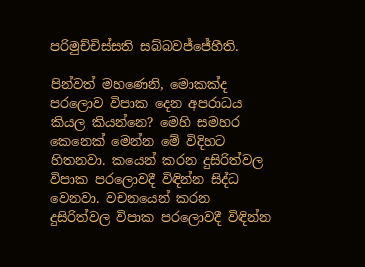පරිමුච්චිස්සති සබ්බවජ්ජේහීති.

පින්වත් මහණෙනි, මොකක්ද පරලොව විපාක දෙන අපරාධය කියල කියන්නෙ? මෙහි සමහර කෙනෙක් මෙන්න මේ විදිහට හිතනවා. කයෙන් කරන දුසිරිත්වල විපාක පරලොවදී විඳින්න සිද්ධ වෙනවා. වචනයෙන් කරන දුසිරිත්වල විපාක පරලොවදී විඳින්න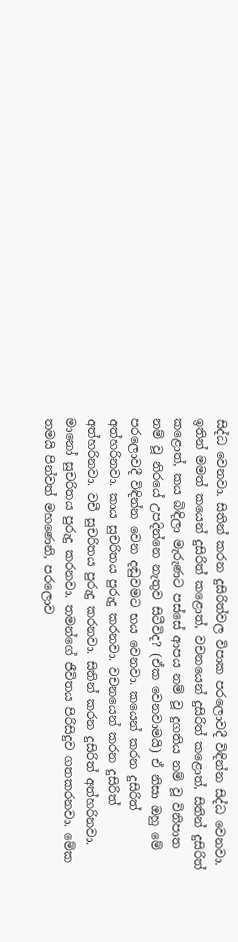සිද්ධ වෙනවා. සිතින් කරන දුසිරිත්වල විපාක පරලොවදී විඳින්න සිද්ධ වෙනවා. ඉතින් මමත් කයෙන් දුසිරිත් කළොත්, වචනයෙන් දුසිරිත් කළොත්, සිතින් දුසිරිත් කළොත්, කය බිඳිලා මැරුණට පස්සේ ආපය නම් වූ දුගතිය නම් වූ විනිපාත නම් වූ නිරයේ උපදින්නෙ නැතුව සිටීවිද? (ඒක වෙනවාමයි) ඒ නිසා ඔහු මේ පරලොවදී විඳින්න වෙන දඬුවමට භය වෙනවා. කයෙන් කරන දුසිරිත් අත්හරිනවා. කාය සුචරිතය පුරුදු කරනවා. වචනයෙන් කරන දුසිරිත් අත්හරිනවා. වචී සුචරිතය පුරුදු කරනවා. සිතින් කරන දුසිරිත් අත්හරිනවා. මානෝ සුචරිතය පුරුදු කරනවා. තමන්ගේ ජීවිතය පිරිසිදුව ගතකරනවා. මේක තමයි පින්වත් මහණෙනි, පරලොව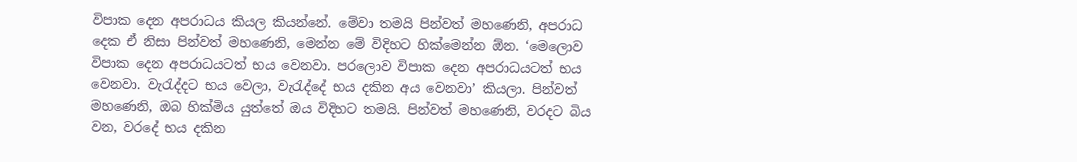විපාක දෙන අපරාධය කියල කියන්නේ. මේවා තමයි පින්වත් මහණෙනි, අපරාධ දෙක ඒ නිසා පින්වත් මහණෙනි, මෙන්න මේ විදිහට හික්මෙන්න ඕන. ‘මෙලොව විපාක දෙන අපරාධයටත් භය වෙනවා. පරලොව විපාක දෙන අපරාධයටත් භය වෙනවා. වැරැද්දට භය වෙලා, වැරැද්දේ භය දකින අය වෙනවා’ කියලා. පින්වත් මහණෙනි, ඔබ හික්මිය යුත්තේ ඔය විදිහට තමයි. පින්වත් මහණෙනි, වරදට බිය වන, වරදේ භය දකින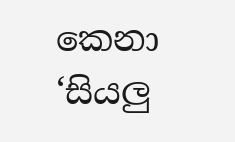කෙනා ‘සියලු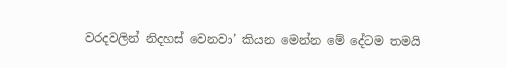වරදවලින් නිදහස් වෙනවා’ කියන මෙන්න මේ දේටම තමයි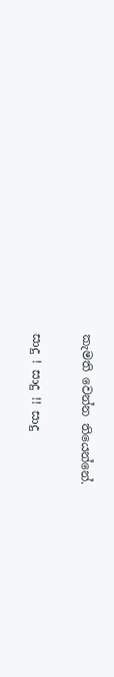කැමති වෙන්න තියෙන්නේ.

සාදු ! සාදු !! සාදු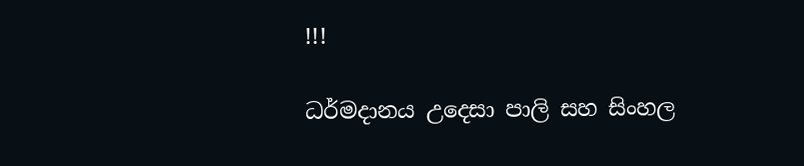!!!

ධර්මදානය උදෙසා පාලි සහ සිංහල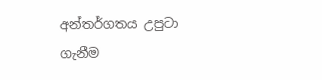අන්තර්ගතය උපුටා ගැනීම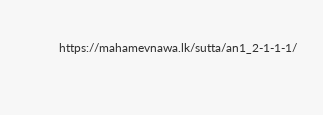https://mahamevnawa.lk/sutta/an1_2-1-1-1/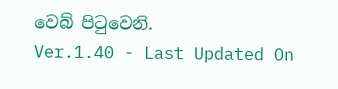වෙබ් පිටුවෙනි.
Ver.1.40 - Last Updated On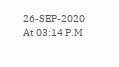26-SEP-2020 At 03:14 P.M